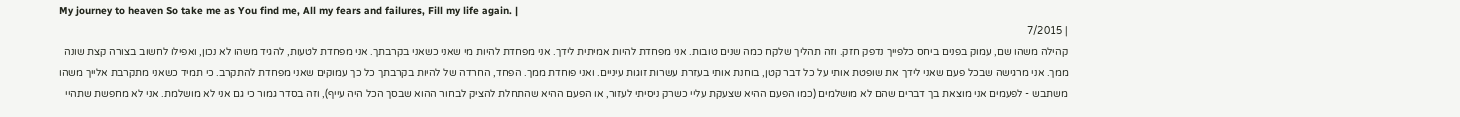My journey to heaven So take me as You find me, All my fears and failures, Fill my life again. |
| 7/2015
קהילה משהו שם, עמוק בפנים ביחס כלפייך נדפק חזק. וזה תהליך שלקח כמה שנים טובות. אני מפחדת להיות אמיתית לידך. אני מפחדת להיות מי שאני כשאני בקרבתך. אני מפחדת לטעות, להגיד משהו לא נכון, ואפילו לחשוב בצורה קצת שונה ממך. אני מרגישה שבכל פעם שאני לידך את שופטת אותי על כל דבר קטן, בוחנת אותי בעזרת עשרות זוגות עיניים. ואני פוחדת ממך. הפחד, החרדה של להיות בקרבתך כל כך עמוקים שאני מפחדת להתקרב. כי תמיד כשאני מתקרבת אלייך משהו משתבש - לפעמים אני מוצאת בך דברים שהם לא מושלמים (כמו הפעם ההיא שצעקת עליי כשרק ניסיתי לעזור, או הפעם ההיא שהתחלת להציק לבחור ההוא שבסך הכל היה עייף), וזה בסדר גמור כי גם אני לא מושלמת. אני לא מחפשת שתהיי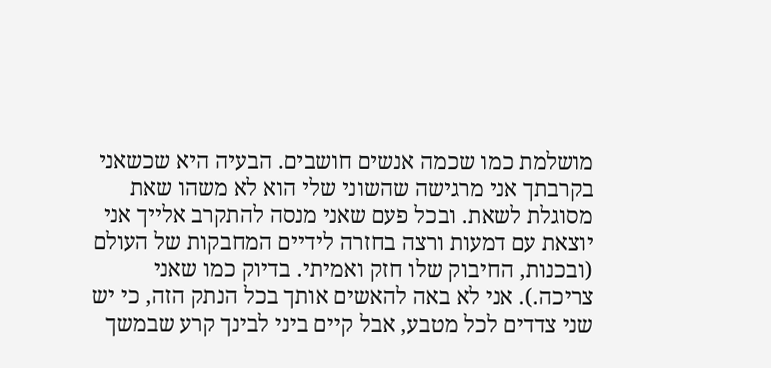מושלמת כמו שכמה אנשים חושבים. הבעיה היא שכשאני בקרבתך אני מרגישה שהשוני שלי הוא לא משהו שאת מסוגלת לשאת. ובכל פעם שאני מנסה להתקרב אלייך אני יוצאת עם דמעות ורצה בחזרה לידיים המחבקות של העולם (ובכנות, החיבוק שלו חזק ואמיתי. בדיוק כמו שאני צריכה.). אני לא באה להאשים אותך בכל הנתק הזה, כי יש שני צדדים לכל מטבע, אבל קיים ביני לבינך קרע שבמשך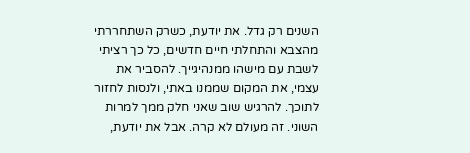השנים רק גדל. את יודעת, כשרק השתחררתי מהצבא והתחלתי חיים חדשים, כל כך רציתי לשבת עם מישהו ממנהיגייך. להסביר את עצמי, את המקום שממנו באתי, ולנסות לחזור לתוכך. להרגיש שוב שאני חלק ממך למרות השוני. זה מעולם לא קרה. אבל את יודעת,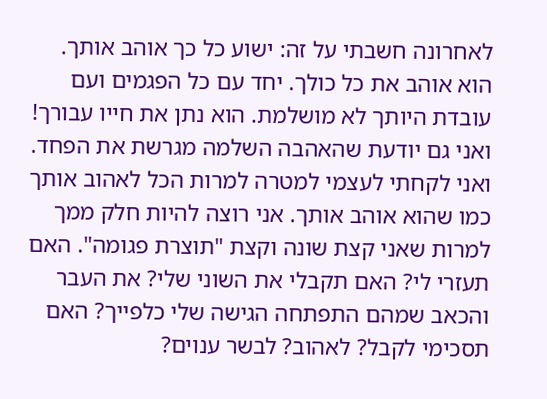לאחרונה חשבתי על זה: ישוע כל כך אוהב אותך. הוא אוהב את כל כולך. יחד עם כל הפגמים ועם עובדת היותך לא מושלמת. הוא נתן את חייו עבורך! ואני גם יודעת שהאהבה השלמה מגרשת את הפחד. ואני לקחתי לעצמי למטרה למרות הכל לאהוב אותך כמו שהוא אוהב אותך. אני רוצה להיות חלק ממך למרות שאני קצת שונה וקצת "תוצרת פגומה". האם תעזרי לי? האם תקבלי את השוני שלי? את העבר והכאב שמהם התפתחה הגישה שלי כלפייך? האם תסכימי לקבל? לאהוב? לבשר ענוים?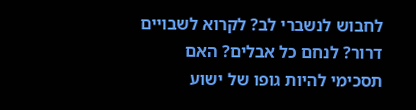לחבוש לנשברי לב? לקרוא לשבויים דרור? לנחם כל אבלים? האם תסכימי להיות גופו של ישוע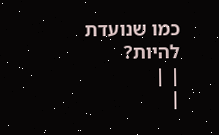כמו שנועדת להיות?
| |
|